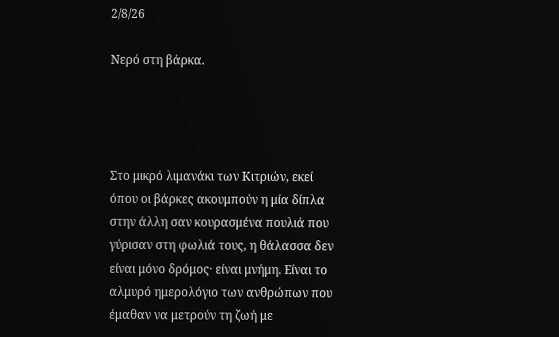2/8/26

Νερό στη βάρκα.




Στο μικρό λιμανάκι των Κιτριών, εκεί όπου οι βάρκες ακουμπούν η μία δίπλα στην άλλη σαν κουρασμένα πουλιά που γύρισαν στη φωλιά τους, η θάλασσα δεν είναι μόνο δρόμος· είναι μνήμη. Είναι το αλμυρό ημερολόγιο των ανθρώπων που έμαθαν να μετρούν τη ζωή με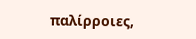παλίρροιες,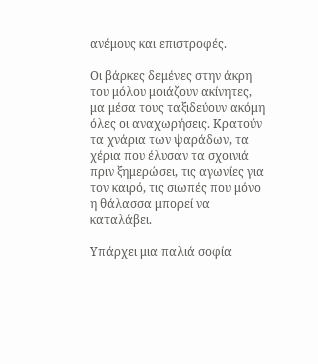ανέμους και επιστροφές.

Οι βάρκες δεμένες στην άκρη του μόλου μοιάζουν ακίνητες, μα μέσα τους ταξιδεύουν ακόμη όλες οι αναχωρήσεις. Κρατούν τα χνάρια των ψαράδων, τα χέρια που έλυσαν τα σχοινιά πριν ξημερώσει, τις αγωνίες για τον καιρό, τις σιωπές που μόνο η θάλασσα μπορεί να καταλάβει.

Υπάρχει μια παλιά σοφία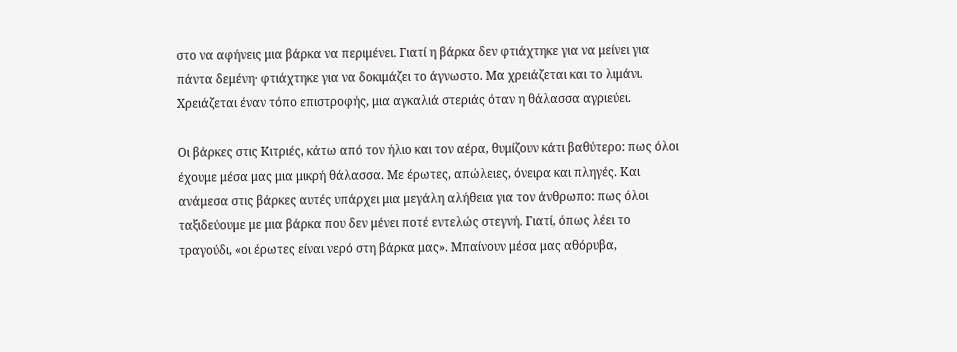στο να αφήνεις μια βάρκα να περιμένει. Γιατί η βάρκα δεν φτιάχτηκε για να μείνει για πάντα δεμένη· φτιάχτηκε για να δοκιμάζει το άγνωστο. Μα χρειάζεται και το λιμάνι. Χρειάζεται έναν τόπο επιστροφής, μια αγκαλιά στεριάς όταν η θάλασσα αγριεύει.

Οι βάρκες στις Κιτριές, κάτω από τον ήλιο και τον αέρα, θυμίζουν κάτι βαθύτερο: πως όλοι έχουμε μέσα μας μια μικρή θάλασσα. Με έρωτες, απώλειες, όνειρα και πληγές. Και ανάμεσα στις βάρκες αυτές υπάρχει μια μεγάλη αλήθεια για τον άνθρωπο: πως όλοι ταξιδεύουμε με μια βάρκα που δεν μένει ποτέ εντελώς στεγνή. Γιατί, όπως λέει το τραγούδι, «οι έρωτες είναι νερό στη βάρκα μας». Μπαίνουν μέσα μας αθόρυβα,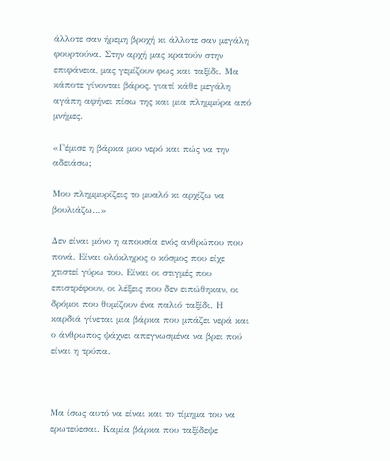άλλοτε σαν ήρεμη βροχή κι άλλοτε σαν μεγάλη φουρτούνα. Στην αρχή μας κρατούν στην επιφάνεια, μας γεμίζουν φως και ταξίδι. Μα κάποτε γίνονται βάρος, γιατί κάθε μεγάλη αγάπη αφήνει πίσω της και μια πλημμύρα από μνήμες.

«Γέμισε η βάρκα μου νερό και πώς να την αδειάσω;

Μου πλημμυρίζεις το μυαλό κι αρχίζω να βουλιάζω…»

Δεν είναι μόνο η απουσία ενός ανθρώπου που πονά. Είναι ολόκληρος ο κόσμος που είχε χτιστεί γύρω του. Είναι οι στιγμές που επιστρέφουν, οι λέξεις που δεν ειπώθηκαν, οι δρόμοι που θυμίζουν ένα παλιό ταξίδι. Η καρδιά γίνεται μια βάρκα που μπάζει νερά και ο άνθρωπος ψάχνει απεγνωσμένα να βρει πού είναι η τρύπα.



Μα ίσως αυτό να είναι και το τίμημα του να ερωτεύεσαι. Καμία βάρκα που ταξίδεψε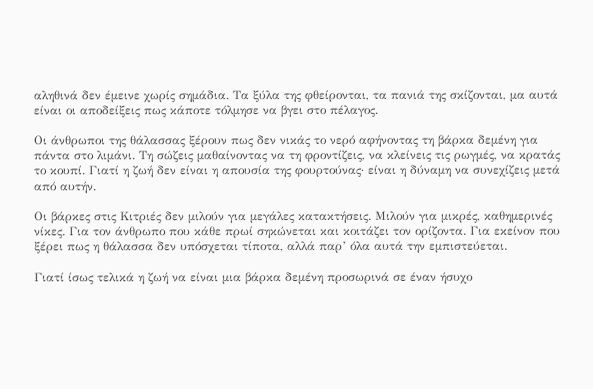αληθινά δεν έμεινε χωρίς σημάδια. Τα ξύλα της φθείρονται, τα πανιά της σκίζονται, μα αυτά είναι οι αποδείξεις πως κάποτε τόλμησε να βγει στο πέλαγος.

Οι άνθρωποι της θάλασσας ξέρουν πως δεν νικάς το νερό αφήνοντας τη βάρκα δεμένη για πάντα στο λιμάνι. Τη σώζεις μαθαίνοντας να τη φροντίζεις, να κλείνεις τις ρωγμές, να κρατάς το κουπί. Γιατί η ζωή δεν είναι η απουσία της φουρτούνας· είναι η δύναμη να συνεχίζεις μετά από αυτήν.

Οι βάρκες στις Κιτριές δεν μιλούν για μεγάλες κατακτήσεις. Μιλούν για μικρές, καθημερινές νίκες. Για τον άνθρωπο που κάθε πρωί σηκώνεται και κοιτάζει τον ορίζοντα. Για εκείνον που ξέρει πως η θάλασσα δεν υπόσχεται τίποτα, αλλά παρ’ όλα αυτά την εμπιστεύεται.

Γιατί ίσως τελικά η ζωή να είναι μια βάρκα δεμένη προσωρινά σε έναν ήσυχο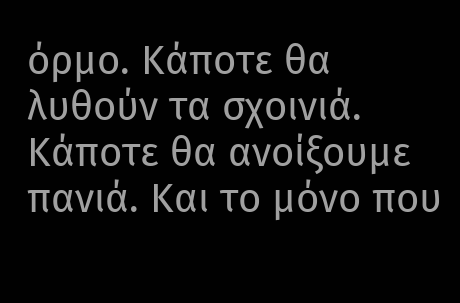όρμο. Κάποτε θα λυθούν τα σχοινιά. Κάποτε θα ανοίξουμε πανιά. Και το μόνο που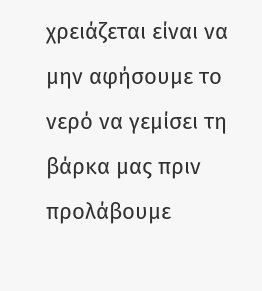χρειάζεται είναι να μην αφήσουμε το νερό να γεμίσει τη βάρκα μας πριν προλάβουμε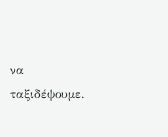να ταξιδέψουμε.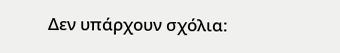Δεν υπάρχουν σχόλια: